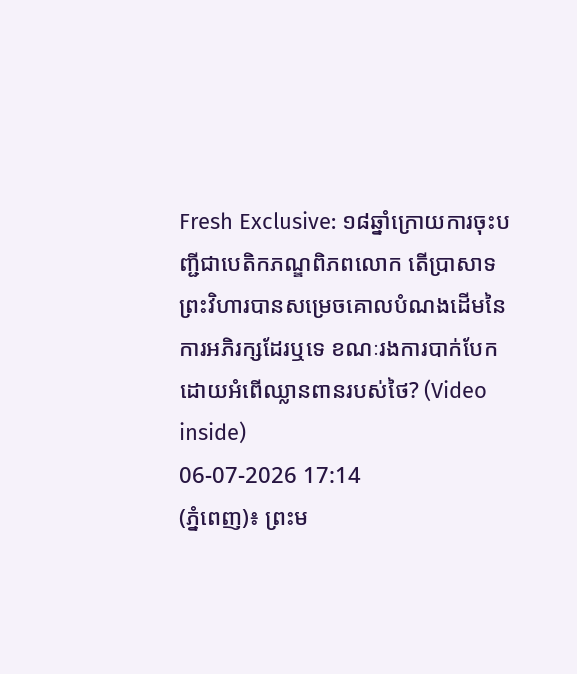Fresh Exclusive: ១៨ឆ្នាំក្រោយការចុះបញ្ជីជាបេតិកភណ្ឌពិភពលោក តើប្រាសាទព្រះវិហារបានសម្រេចគោលបំណងដើមនៃការអភិរក្សដែរឬទេ ខណៈរងការបាក់បែកដោយអំពើឈ្លានពានរបស់ថៃ? (Video inside)
06-07-2026 17:14
(ភ្នំពេញ)៖ ព្រះម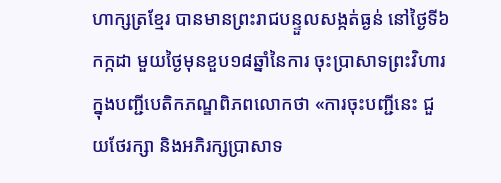ហាក្សត្រខ្មែរ បានមានព្រះរាជបន្ទួលសង្កត់ធ្ងន់ នៅថ្ងៃទី៦កក្កដា មួយថ្ងៃមុនខួប១៨ឆ្នាំនៃការ ចុះប្រាសាទព្រះវិហារក្នុងបញ្ជីបេតិកភណ្ឌពិភពលោកថា «ការចុះបញ្ជីនេះ ជួយថែរក្សា និងអភិរក្សប្រាសាទ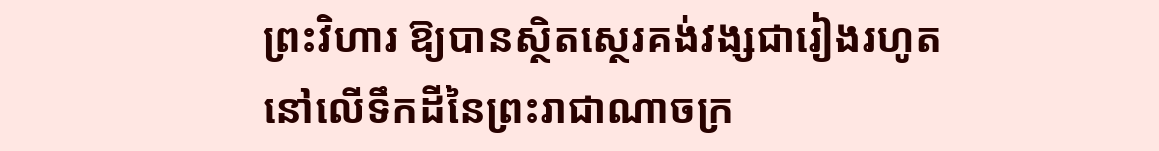ព្រះវិហារ ឱ្យបានស្ថិតស្ថេរគង់វង្សជារៀងរហូត នៅលើទឹកដីនៃព្រះរាជាណាចក្រ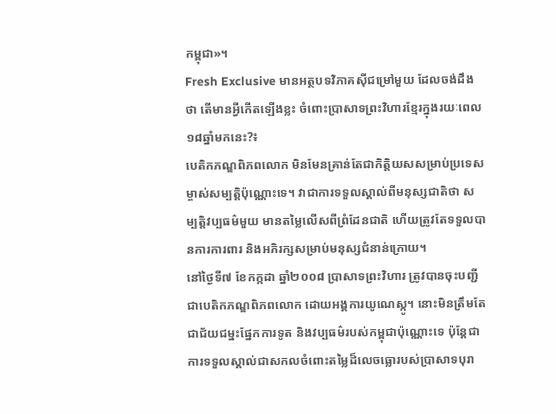កម្ពុជា»។
Fresh Exclusive មានអត្ថបទវិភាគស៊ីជម្រៅមួយ ដែលចង់ដឹងថា តើមានអ្វីកើតឡើងខ្លះ ចំពោះប្រាសាទព្រះវិហារខ្មែរក្នុងរយៈពេល១៨ឆ្នាំមកនេះ?៖
បេតិកភណ្ឌពិភពលោក មិនមែនគ្រាន់តែជាកិត្តិយសសម្រាប់ប្រទេសម្ចាស់សម្បត្តិប៉ុណ្ណោះទេ។ វាជាការទទួលស្គាល់ពីមនុស្សជាតិថា សម្បត្តិវប្បធម៌មួយ មានតម្លៃលើសពីព្រំដែនជាតិ ហើយត្រូវតែទទួលបានការការពារ និងអភិរក្សសម្រាប់មនុស្សជំនាន់ក្រោយ។
នៅថ្ងៃទី៧ ខែកក្កដា ឆ្នាំ២០០៨ ប្រាសាទព្រះវិហារ ត្រូវបានចុះបញ្ជីជាបេតិកភណ្ឌពិភពលោក ដោយអង្គការយូណេស្កូ។ នោះមិនត្រឹមតែជាជ័យជម្នះផ្នែកការទូត និងវប្បធម៌របស់កម្ពុជាប៉ុណ្ណោះទេ ប៉ុន្តែជាការទទួលស្គាល់ជាសកលចំពោះតម្លៃដ៏លេចធ្លោរបស់ប្រាសាទបុរា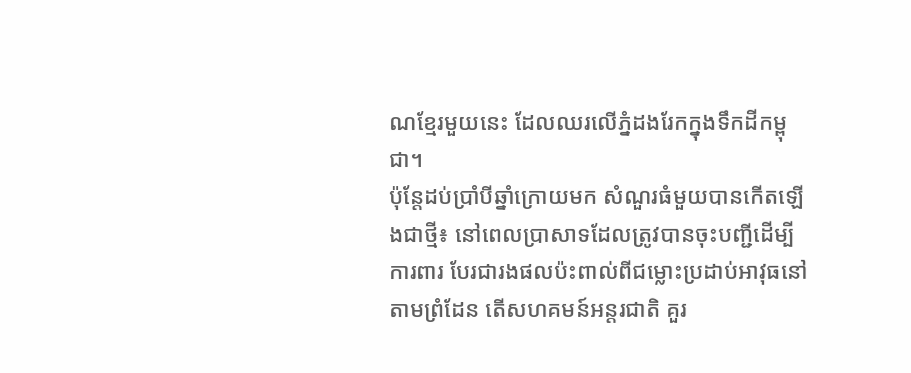ណខ្មែរមួយនេះ ដែលឈរលើភ្នំដងរែកក្នុងទឹកដីកម្ពុជា។
ប៉ុន្តែដប់ប្រាំបីឆ្នាំក្រោយមក សំណួរធំមួយបានកើតឡើងជាថ្មី៖ នៅពេលប្រាសាទដែលត្រូវបានចុះបញ្ជីដើម្បីការពារ បែរជារងផលប៉ះពាល់ពីជម្លោះប្រដាប់អាវុធនៅតាមព្រំដែន តើសហគមន៍អន្តរជាតិ គួរ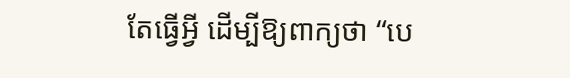តែធ្វើអ្វី ដើម្បីឱ្យពាក្យថា “បេ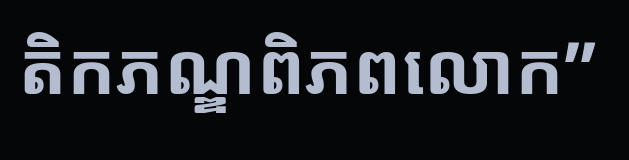តិកភណ្ឌពិភពលោក”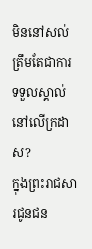មិននៅសល់ត្រឹមតែជាការទទួលស្គាល់នៅលើក្រដាស?
ក្នុងព្រះរាជសារជូនជន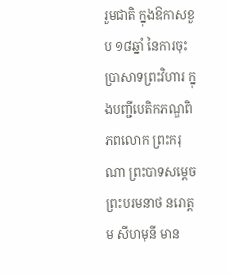រួមជាតិ ក្នុងឱកាសខួប ១៨ឆ្នាំ នៃការចុះប្រាសាទព្រះវិហារ ក្នុងបញ្ជីបេតិកភណ្ឌពិភពលោក ព្រះករុណា ព្រះបាទសម្តេចព្រះបរមនាថ នរោត្តម សីហមុនី មាន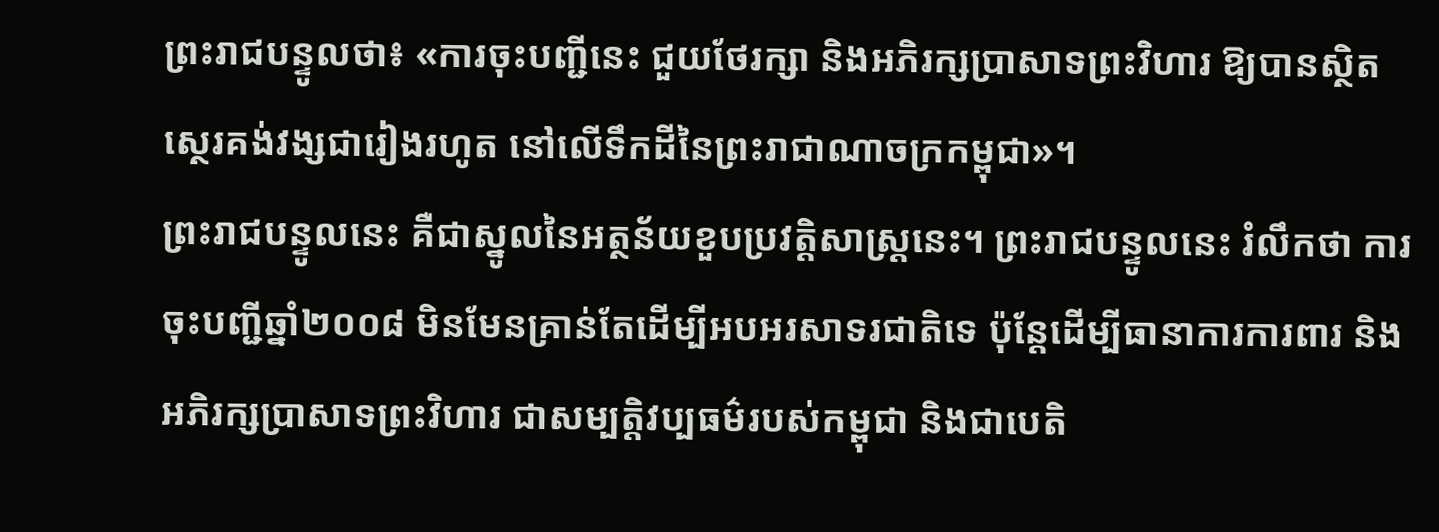ព្រះរាជបន្ទូលថា៖ «ការចុះបញ្ជីនេះ ជួយថែរក្សា និងអភិរក្សប្រាសាទព្រះវិហារ ឱ្យបានស្ថិតស្ថេរគង់វង្សជារៀងរហូត នៅលើទឹកដីនៃព្រះរាជាណាចក្រកម្ពុជា»។
ព្រះរាជបន្ទូលនេះ គឺជាស្នូលនៃអត្ថន័យខួបប្រវត្តិសាស្ត្រនេះ។ ព្រះរាជបន្ទូលនេះ រំលឹកថា ការចុះបញ្ជីឆ្នាំ២០០៨ មិនមែនគ្រាន់តែដើម្បីអបអរសាទរជាតិទេ ប៉ុន្តែដើម្បីធានាការការពារ និងអភិរក្សប្រាសាទព្រះវិហារ ជាសម្បត្តិវប្បធម៌របស់កម្ពុជា និងជាបេតិ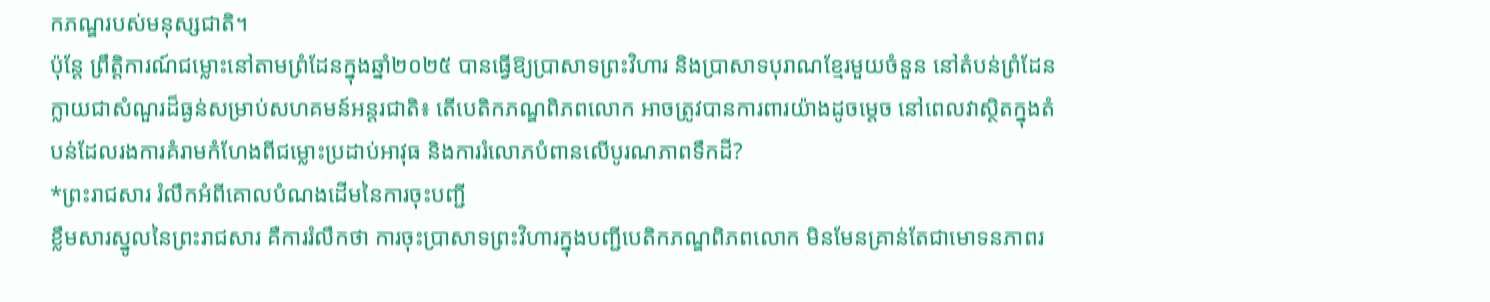កភណ្ឌរបស់មនុស្សជាតិ។
ប៉ុន្តែ ព្រឹត្តិការណ៍ជម្លោះនៅតាមព្រំដែនក្នុងឆ្នាំ២០២៥ បានធ្វើឱ្យប្រាសាទព្រះវិហារ និងប្រាសាទបុរាណខ្មែរមួយចំនួន នៅតំបន់ព្រំដែន ក្លាយជាសំណួរដ៏ធ្ងន់សម្រាប់សហគមន៍អន្តរជាតិ៖ តើបេតិកភណ្ឌពិភពលោក អាចត្រូវបានការពារយ៉ាងដូចម្តេច នៅពេលវាស្ថិតក្នុងតំបន់ដែលរងការគំរាមកំហែងពីជម្លោះប្រដាប់អាវុធ និងការរំលោភបំពានលើបូរណភាពទឹកដី?
*ព្រះរាជសារ រំលឹកអំពីគោលបំណងដើមនៃការចុះបញ្ជី
ខ្លឹមសារស្នូលនៃព្រះរាជសារ គឺការរំលឹកថា ការចុះប្រាសាទព្រះវិហារក្នុងបញ្ជីបេតិកភណ្ឌពិភពលោក មិនមែនគ្រាន់តែជាមោទនភាពរ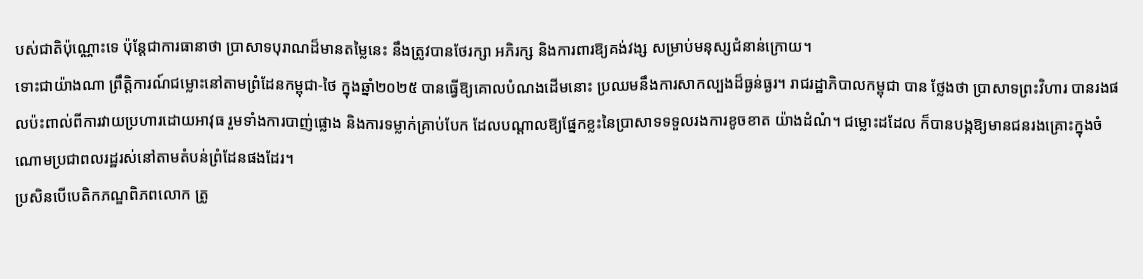បស់ជាតិប៉ុណ្ណោះទេ ប៉ុន្តែជាការធានាថា ប្រាសាទបុរាណដ៏មានតម្លៃនេះ នឹងត្រូវបានថែរក្សា អភិរក្ស និងការពារឱ្យគង់វង្ស សម្រាប់មនុស្សជំនាន់ក្រោយ។
ទោះជាយ៉ាងណា ព្រឹត្តិការណ៍ជម្លោះនៅតាមព្រំដែនកម្ពុជា-ថៃ ក្នុងឆ្នាំ២០២៥ បានធ្វើឱ្យគោលបំណងដើមនោះ ប្រឈមនឹងការសាកល្បងដ៏ធ្ងន់ធ្ងរ។ រាជរដ្ឋាភិបាលកម្ពុជា បាន ថ្លែងថា ប្រាសាទព្រះវិហារ បានរងផលប៉ះពាល់ពីការវាយប្រហារដោយអាវុធ រួមទាំងការបាញ់ផ្លោង និងការទម្លាក់គ្រាប់បែក ដែលបណ្តាលឱ្យផ្នែកខ្លះនៃប្រាសាទទទួលរងការខូចខាត យ៉ាងដំណំ។ ជម្លោះដដែល ក៏បានបង្កឱ្យមានជនរងគ្រោះក្នុងចំណោមប្រជាពលរដ្ឋរស់នៅតាមតំបន់ព្រំដែនផងដែរ។
ប្រសិនបើបេតិកភណ្ឌពិភពលោក ត្រូ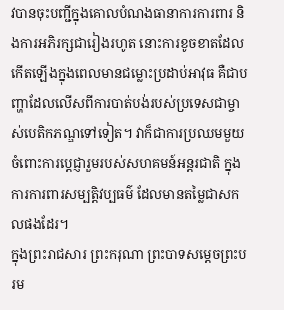វបានចុះបញ្ជីក្នុងគោលបំណងធានាការការពារ និងការអភិរក្សជារៀងរហូត នោះការខូចខាតដែលកើតឡើងក្នុងពេលមានជម្លោះប្រដាប់អាវុធ គឺជាបញ្ហាដែលលើសពីការបាត់បង់របស់ប្រទេសជាម្ចាស់បេតិកភណ្ឌទៅទៀត។ វាក៏ជាការប្រឈមមួយចំពោះការប្តេជ្ញារួមរបស់សហគមន៍អន្តរជាតិ ក្នុងការការពារសម្បត្តិវប្បធម៌ ដែលមានតម្លៃជាសកលផងដែរ។
ក្នុងព្រះរាជសារ ព្រះករុណា ព្រះបាទសម្តេចព្រះបរម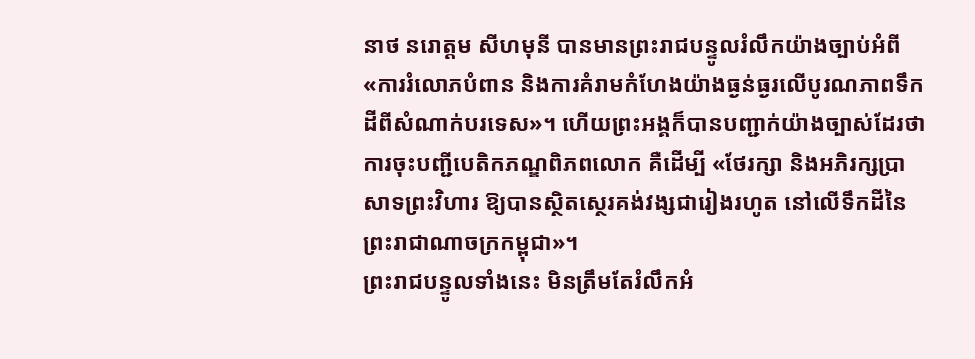នាថ នរោត្តម សីហមុនី បានមានព្រះរាជបន្ទូលរំលឹកយ៉ាងច្បាប់អំពី «ការរំលោភបំពាន និងការគំរាមកំហែងយ៉ាងធ្ងន់ធ្ងរលើបូរណភាពទឹកដីពីសំណាក់បរទេស»។ ហើយព្រះអង្គក៏បានបញ្ជាក់យ៉ាងច្បាស់ដែរថា ការចុះបញ្ជីបេតិកភណ្ឌពិភពលោក គឺដើម្បី «ថែរក្សា និងអភិរក្សប្រាសាទព្រះវិហារ ឱ្យបានស្ថិតស្ថេរគង់វង្សជារៀងរហូត នៅលើទឹកដីនៃព្រះរាជាណាចក្រកម្ពុជា»។
ព្រះរាជបន្ទូលទាំងនេះ មិនត្រឹមតែរំលឹកអំ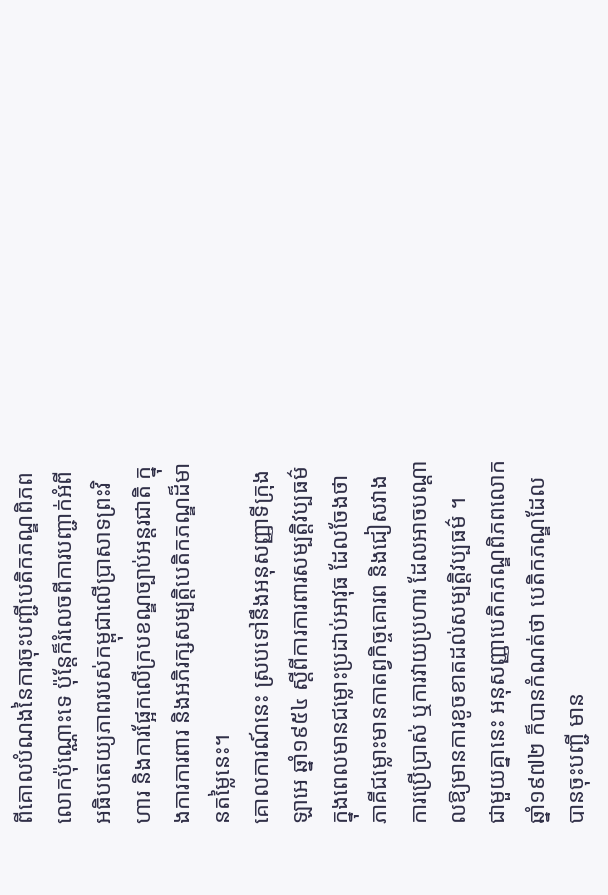ពីគោលបំណងនៃការចុះបញ្ជីបេតិកភណ្ឌពិភពលោកប៉ុណ្ណោះទេ ប៉ុន្តែក៏រំលេចពីការបញ្ជាក់អំពីអធិបតេយ្យភាពរបស់កម្ពុជាលើប្រាសាទព្រះវិហារ និងការផ្អែកលើក្របខណ្ឌច្បាប់អន្តរជាតិ ក្នុងការការពារ និងអភិរក្សសម្បត្តិបេតិកភណ្ឌដ៏មានតម្លៃនេះ។
គោលការណ៍នេះ ស្របទៅនឹងអនុសញ្ញាទីក្រុងឡាអេ ឆ្នាំ១៩៥៤ ស្តីពីការការពារសម្បត្តិវប្បធម៌ក្នុងពេលមានជម្លោះប្រដាប់អាវុធ ដែលចែងថា ភាគីជម្លោះមានកាតព្វកិច្ចគោរព និងជៀសវាងការប្រើប្រាស់ ឬការវាយប្រហារ ដែលអាចបណ្តាលឱ្យមានការខូចខាតដល់សម្បត្តិវប្បធម៌ ។
ជាមួយគ្នានេះ អនុសញ្ញាបេតិកភណ្ឌពិភពលោក ឆ្នាំ១៩៧២ ក៏បានកំណត់ថា បេតិកភណ្ឌដែលបានចុះបញ្ជី មាន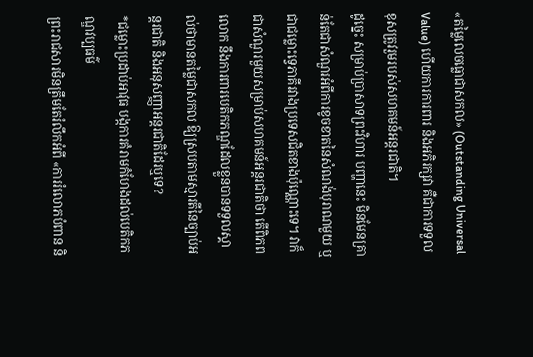«តម្លៃលេចធ្លោជាសកល» (Outstanding Universal Value) ហើយការការពារ និងអភិរក្សវា គឺជាការទទួលខុសត្រូវរួមរបស់សហគមន៍អន្តរជាតិ។
ដូច្នេះ សម្រាប់ប្រាសាទព្រះវិហារ បញ្ហានេះ មិនមែនគ្រាន់តែជាសំណួរអំពីការខូចខាតនៃសំណង់បុរាណមួយ ឬជាជម្លោះទ្វេភាគីរវាងប្រទេសជិតខាងប៉ុណ្ណោះទេ។ វាក៏ជាសំណួរមួយសម្រាប់សហគមន៍អន្តរជាតិថា តើពិភពលោក នឹងការពារបេតិកភណ្ឌដែលខ្លួនបានទទួលស្គាល់ថាមានតម្លៃជាសកល ឱ្យស្របតាមស្មារតីនៃច្បាប់អន្តរជាតិ និងអនុសញ្ញាអន្តរជាតិដែរឬទេ?
*ជម្លោះប្រដាប់អាវុធ បង្កការគំរាមកំហែងដល់បេតិកភណ្ឌវប្បធម៌
ព្រះរាជសារមិនត្រឹមតែរំលឹកអំពី «ការរំលោភបំពាន និ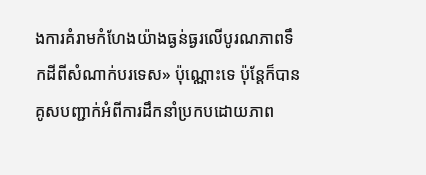ងការគំរាមកំហែងយ៉ាងធ្ងន់ធ្ងរលើបូរណភាពទឹកដីពីសំណាក់បរទេស» ប៉ុណ្ណោះទេ ប៉ុន្តែក៏បានគូសបញ្ជាក់អំពីការដឹកនាំប្រកបដោយភាព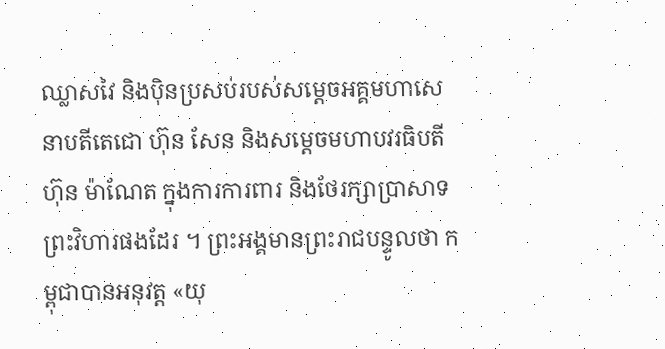ឈ្លាសវៃ និងប៉ិនប្រសប់របស់សម្តេចអគ្គមហាសេនាបតីតេជោ ហ៊ុន សែន និងសម្តេចមហាបវរធិបតី ហ៊ុន ម៉ាណែត ក្នុងការការពារ និងថែរក្សាប្រាសាទព្រះវិហារផងដែរ ។ ព្រះអង្គមានព្រះរាជបន្ទូលថា កម្ពុជាបានអនុវត្ត «យុ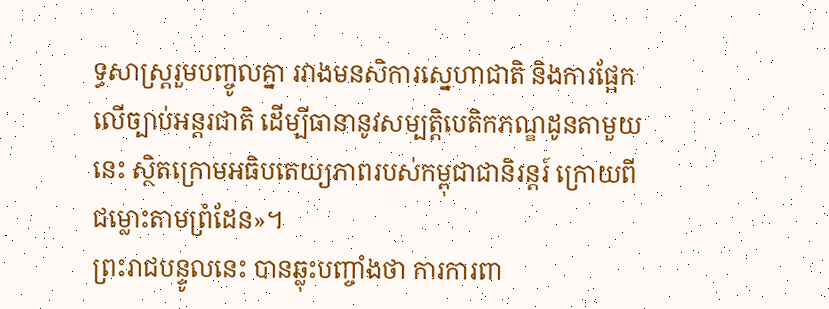ទ្ធសាស្ត្ររួមបញ្ចូលគ្នា រវាងមនសិការស្នេហាជាតិ និងការផ្អែកលើច្បាប់អន្តរជាតិ ដើម្បីធានានូវសម្បត្តិបេតិកភណ្ឌដូនតាមួយនេះ ស្ថិតក្រោមអធិបតេយ្យភាពរបស់កម្ពុជាជានិរន្តរ៍ ក្រោយពីជម្លោះតាមព្រំដែន»។
ព្រះរាជបន្ទូលនេះ បានឆ្លុះបញ្ចាំងថា ការការពា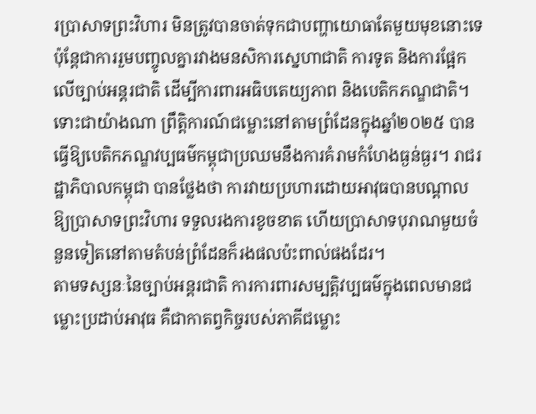រប្រាសាទព្រះវិហារ មិនត្រូវបានចាត់ទុកជាបញ្ហាយោធាតែមួយមុខនោះទេ ប៉ុន្តែជាការរួមបញ្ចូលគ្នារវាងមនសិការស្នេហាជាតិ ការទូត និងការផ្អែកលើច្បាប់អន្តរជាតិ ដើម្បីការពារអធិបតេយ្យភាព និងបេតិកភណ្ឌជាតិ។
ទោះជាយ៉ាងណា ព្រឹត្តិការណ៍ជម្លោះនៅតាមព្រំដែនក្នុងឆ្នាំ២០២៥ បានធ្វើឱ្យបេតិកភណ្ឌវប្បធម៌កម្ពុជាប្រឈមនឹងការគំរាមកំហែងធ្ងន់ធ្ងរ។ រាជរដ្ឋាភិបាលកម្ពុជា បានថ្លែងថា ការវាយប្រហារដោយអាវុធបានបណ្តាលឱ្យប្រាសាទព្រះវិហារ ទទួលរងការខូចខាត ហើយប្រាសាទបុរាណមួយចំនួនទៀតនៅតាមតំបន់ព្រំដែនក៏រងផលប៉ះពាល់ផងដែរ។
តាមទស្សនៈនៃច្បាប់អន្តរជាតិ ការការពារសម្បត្តិវប្បធម៌ក្នុងពេលមានជម្លោះប្រដាប់អាវុធ គឺជាកាតព្វកិច្ចរបស់ភាគីជម្លោះ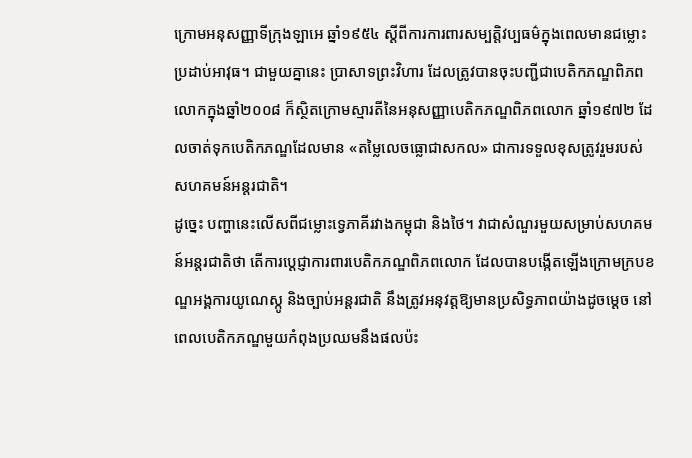ក្រោមអនុសញ្ញាទីក្រុងឡាអេ ឆ្នាំ១៩៥៤ ស្តីពីការការពារសម្បត្តិវប្បធម៌ក្នុងពេលមានជម្លោះប្រដាប់អាវុធ។ ជាមួយគ្នានេះ ប្រាសាទព្រះវិហារ ដែលត្រូវបានចុះបញ្ជីជាបេតិកភណ្ឌពិភពលោកក្នុងឆ្នាំ២០០៨ ក៏ស្ថិតក្រោមស្មារតីនៃអនុសញ្ញាបេតិកភណ្ឌពិភពលោក ឆ្នាំ១៩៧២ ដែលចាត់ទុកបេតិកភណ្ឌដែលមាន «តម្លៃលេចធ្លោជាសកល» ជាការទទួលខុសត្រូវរួមរបស់សហគមន៍អន្តរជាតិ។
ដូច្នេះ បញ្ហានេះលើសពីជម្លោះទ្វេភាគីរវាងកម្ពុជា និងថៃ។ វាជាសំណួរមួយសម្រាប់សហគមន៍អន្តរជាតិថា តើការប្តេជ្ញាការពារបេតិកភណ្ឌពិភពលោក ដែលបានបង្កើតឡើងក្រោមក្របខណ្ឌអង្គការយូណេស្កូ និងច្បាប់អន្តរជាតិ នឹងត្រូវអនុវត្តឱ្យមានប្រសិទ្ធភាពយ៉ាងដូចម្តេច នៅពេលបេតិកភណ្ឌមួយកំពុងប្រឈមនឹងផលប៉ះ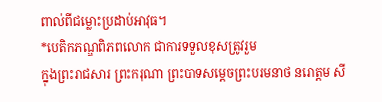ពាល់ពីជម្លោះប្រដាប់អាវុធ។
*បេតិកភណ្ឌពិភពលោក ជាការទទួលខុសត្រូវរួម
ក្នុងព្រះរាជសារ ព្រះករុណា ព្រះបាទសម្តេចព្រះបរមនាថ នរោត្តម សី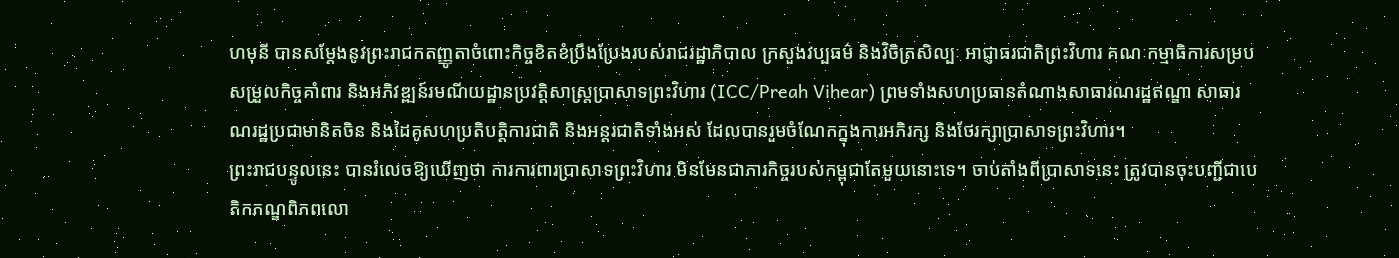ហមុនី បានសម្តែងនូវព្រះរាជកតញ្ញូតាចំពោះកិច្ចខិតខំប្រឹងប្រែងរបស់រាជរដ្ឋាភិបាល ក្រសួងវប្បធម៌ និងវិចិត្រសិល្បៈ អាជ្ញាធរជាតិព្រះវិហារ គណៈកម្មាធិការសម្របសម្រួលកិច្ចគាំពារ និងអភិវឌ្ឍន៍រមណីយដ្ឋានប្រវត្តិសាស្ត្រប្រាសាទព្រះវិហារ (ICC/Preah Vihear) ព្រមទាំងសហប្រធានតំណាងសាធារណរដ្ឋឥណ្ឌា សាធារណរដ្ឋប្រជាមានិតចិន និងដៃគូសហប្រតិបត្តិការជាតិ និងអន្តរជាតិទាំងអស់ ដែលបានរួមចំណែកក្នុងការអភិរក្ស និងថែរក្សាប្រាសាទព្រះវិហារ។
ព្រះរាជបន្ទូលនេះ បានរំលេចឱ្យឃើញថា ការការពារប្រាសាទព្រះវិហារ មិនមែនជាភារកិច្ចរបស់កម្ពុជាតែមួយនោះទេ។ ចាប់តាំងពីប្រាសាទនេះ ត្រូវបានចុះបញ្ជីជាបេតិកភណ្ឌពិភពលោ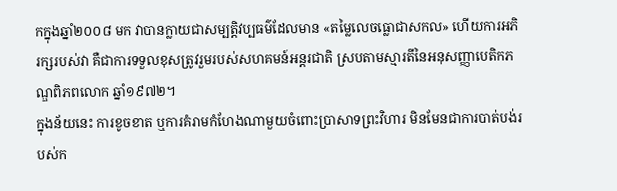កក្នុងឆ្នាំ២០០៨ មក វាបានក្លាយជាសម្បត្តិវប្បធម៌ដែលមាន «តម្លៃលេចធ្លោជាសកល» ហើយការអភិរក្សរបស់វា គឺជាការទទួលខុសត្រូវរួមរបស់សហគមន៍អន្តរជាតិ ស្របតាមស្មារតីនៃអនុសញ្ញាបេតិកភណ្ឌពិភពលោក ឆ្នាំ១៩៧២។
ក្នុងន័យនេះ ការខូចខាត ឬការគំរាមកំហែងណាមួយចំពោះប្រាសាទព្រះវិហារ មិនមែនជាការបាត់បង់របស់ក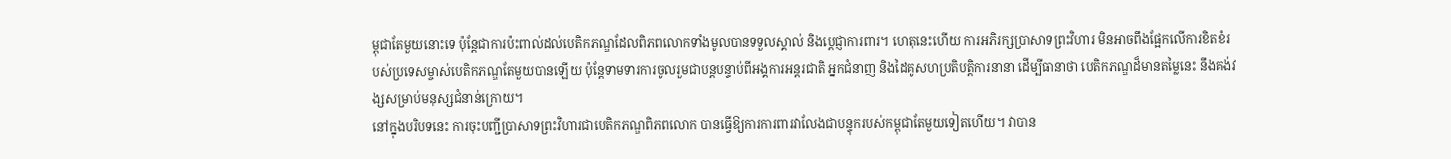ម្ពុជាតែមួយនោះទេ ប៉ុន្តែជាការប៉ះពាល់ដល់បេតិកភណ្ឌដែលពិភពលោកទាំងមូលបានទទួលស្គាល់ និងប្តេជ្ញាការពារ។ ហេតុនេះហើយ ការអភិរក្សប្រាសាទព្រះវិហារ មិនអាចពឹងផ្អែកលើការខិតខំរបស់ប្រទេសម្ចាស់បេតិកភណ្ឌតែមួយបានឡើយ ប៉ុន្តែទាមទារការចូលរួមជាបន្តបន្ទាប់ពីអង្គការអន្តរជាតិ អ្នកជំនាញ និងដៃគូសហប្រតិបត្តិការនានា ដើម្បីធានាថា បេតិកភណ្ឌដ៏មានតម្លៃនេះ នឹងគង់វង្សសម្រាប់មនុស្សជំនាន់ក្រោយ។
នៅក្នុងបរិបទនេះ ការចុះបញ្ជីប្រាសាទព្រះវិហារជាបេតិកភណ្ឌពិភពលោក បានធ្វើឱ្យការការពារវាលែងជាបន្ទុករបស់កម្ពុជាតែមួយទៀតហើយ។ វាបាន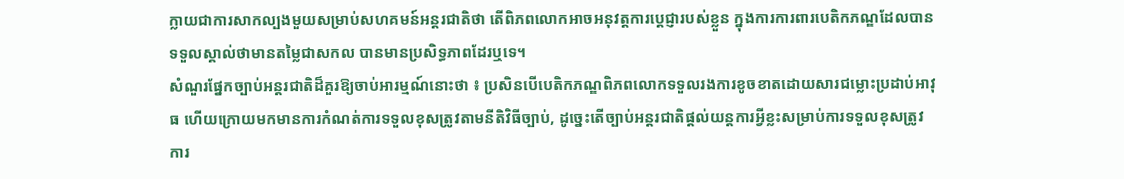ក្លាយជាការសាកល្បងមួយសម្រាប់សហគមន៍អន្តរជាតិថា តើពិភពលោកអាចអនុវត្តការប្តេជ្ញារបស់ខ្លួន ក្នុងការការពារបេតិកភណ្ឌដែលបានទទួលស្គាល់ថាមានតម្លៃជាសកល បានមានប្រសិទ្ធភាពដែរឬទេ។
សំណួរផ្នែកច្បាប់អន្តរជាតិដ៏គួរឱ្យចាប់អារម្មណ៍នោះថា ៖ ប្រសិនបើបេតិកភណ្ឌពិភពលោកទទួលរងការខូចខាតដោយសារជម្លោះប្រដាប់អាវុធ ហើយក្រោយមកមានការកំណត់ការទទួលខុសត្រូវតាមនីតិវិធីច្បាប់, ដូច្នេះតើច្បាប់អន្តរជាតិផ្តល់យន្តការអ្វីខ្លះសម្រាប់ការទទួលខុសត្រូវ ការ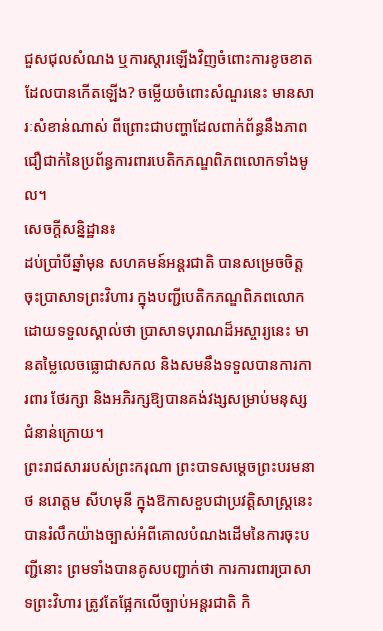ជួសជុលសំណង ឬការស្តារឡើងវិញចំពោះការខូចខាតដែលបានកើតឡើង? ចម្លើយចំពោះសំណួរនេះ មានសារៈសំខាន់ណាស់ ពីព្រោះជាបញ្ហាដែលពាក់ព័ន្ធនឹងភាពជឿជាក់នៃប្រព័ន្ធការពារបេតិកភណ្ឌពិភពលោកទាំងមូល។
សេចក្តីសន្និដ្ឋាន៖
ដប់ប្រាំបីឆ្នាំមុន សហគមន៍អន្តរជាតិ បានសម្រេចចិត្តចុះប្រាសាទព្រះវិហារ ក្នុងបញ្ជីបេតិកភណ្ឌពិភពលោក ដោយទទួលស្គាល់ថា ប្រាសាទបុរាណដ៏អស្ចារ្យនេះ មានតម្លៃលេចធ្លោជាសកល និងសមនឹងទទួលបានការការពារ ថែរក្សា និងអភិរក្សឱ្យបានគង់វង្សសម្រាប់មនុស្សជំនាន់ក្រោយ។
ព្រះរាជសាររបស់ព្រះករុណា ព្រះបាទសម្តេចព្រះបរមនាថ នរោត្តម សីហមុនី ក្នុងឱកាសខួបជាប្រវត្តិសាស្ត្រនេះ បានរំលឹកយ៉ាងច្បាស់អំពីគោលបំណងដើមនៃការចុះបញ្ជីនោះ ព្រមទាំងបានគូសបញ្ជាក់ថា ការការពារប្រាសាទព្រះវិហារ ត្រូវតែផ្អែកលើច្បាប់អន្តរជាតិ កិ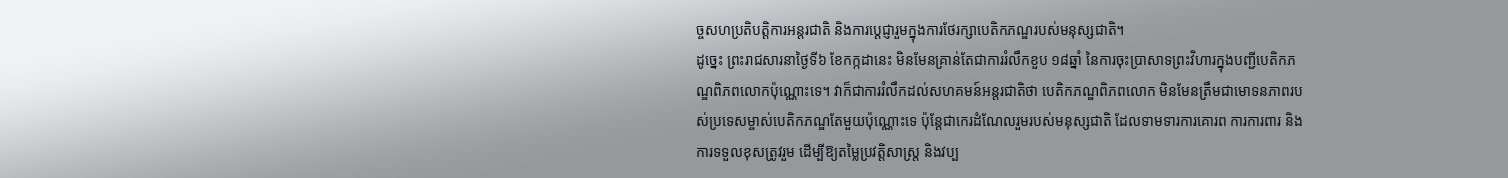ច្ចសហប្រតិបត្តិការអន្តរជាតិ និងការប្តេជ្ញារួមក្នុងការថែរក្សាបេតិកភណ្ឌរបស់មនុស្សជាតិ។
ដូច្នេះ ព្រះរាជសារនាថ្ងៃទី៦ ខែកក្កដានេះ មិនមែនគ្រាន់តែជាការរំលឹកខួប ១៨ឆ្នាំ នៃការចុះប្រាសាទព្រះវិហារក្នុងបញ្ជីបេតិកភណ្ឌពិភពលោកប៉ុណ្ណោះទេ។ វាក៏ជាការរំលឹកដល់សហគមន៍អន្តរជាតិថា បេតិកភណ្ឌពិភពលោក មិនមែនត្រឹមជាមោទនភាពរបស់ប្រទេសម្ចាស់បេតិកភណ្ឌតែមួយប៉ុណ្ណោះទេ ប៉ុន្តែជាកេរដំណែលរួមរបស់មនុស្សជាតិ ដែលទាមទារការគោរព ការការពារ និងការទទួលខុសត្រូវរួម ដើម្បីឱ្យតម្លៃប្រវត្តិសាស្ត្រ និងវប្ប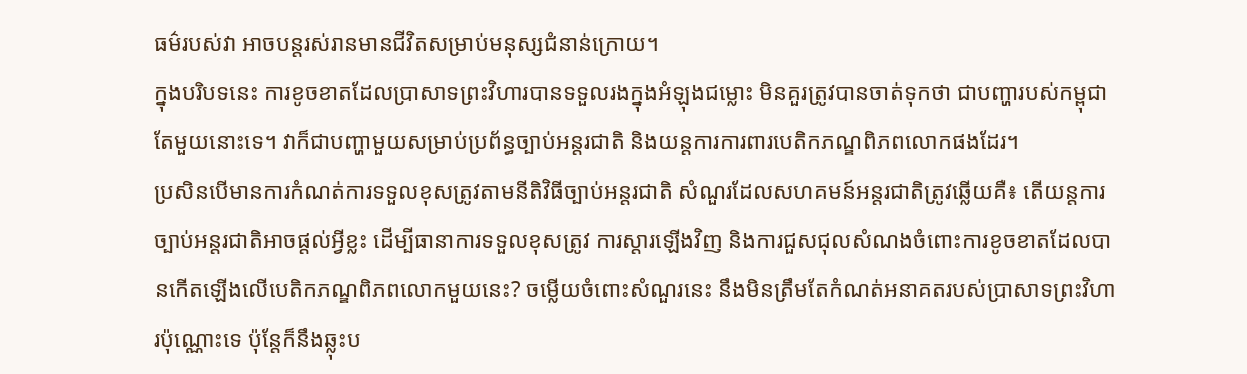ធម៌របស់វា អាចបន្តរស់រានមានជីវិតសម្រាប់មនុស្សជំនាន់ក្រោយ។
ក្នុងបរិបទនេះ ការខូចខាតដែលប្រាសាទព្រះវិហារបានទទួលរងក្នុងអំឡុងជម្លោះ មិនគួរត្រូវបានចាត់ទុកថា ជាបញ្ហារបស់កម្ពុជាតែមួយនោះទេ។ វាក៏ជាបញ្ហាមួយសម្រាប់ប្រព័ន្ធច្បាប់អន្តរជាតិ និងយន្តការការពារបេតិកភណ្ឌពិភពលោកផងដែរ។
ប្រសិនបើមានការកំណត់ការទទួលខុសត្រូវតាមនីតិវិធីច្បាប់អន្តរជាតិ សំណួរដែលសហគមន៍អន្តរជាតិត្រូវឆ្លើយគឺ៖ តើយន្តការច្បាប់អន្តរជាតិអាចផ្តល់អ្វីខ្លះ ដើម្បីធានាការទទួលខុសត្រូវ ការស្តារឡើងវិញ និងការជួសជុលសំណងចំពោះការខូចខាតដែលបានកើតឡើងលើបេតិកភណ្ឌពិភពលោកមួយនេះ? ចម្លើយចំពោះសំណួរនេះ នឹងមិនត្រឹមតែកំណត់អនាគតរបស់ប្រាសាទព្រះវិហារប៉ុណ្ណោះទេ ប៉ុន្តែក៏នឹងឆ្លុះប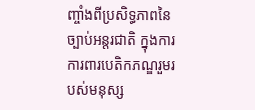ញ្ចាំងពីប្រសិទ្ធភាពនៃច្បាប់អន្តរជាតិ ក្នុងការការពារបេតិកភណ្ឌរួមរបស់មនុស្ស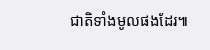ជាតិទាំងមូលផងដែរ៕